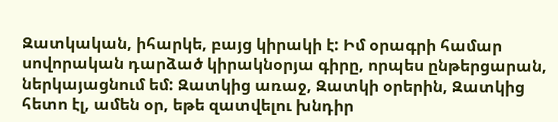Զատկական, իհարկե, բայց կիրակի է: Իմ օրագրի համար սովորական դարձած կիրակնօրյա գիրը, որպես ընթերցարան, ներկայացնում եմ: Զատկից առաջ, Զատկի օրերին, Զատկից հետո էլ, ամեն օր, եթե զատվելու խնդիր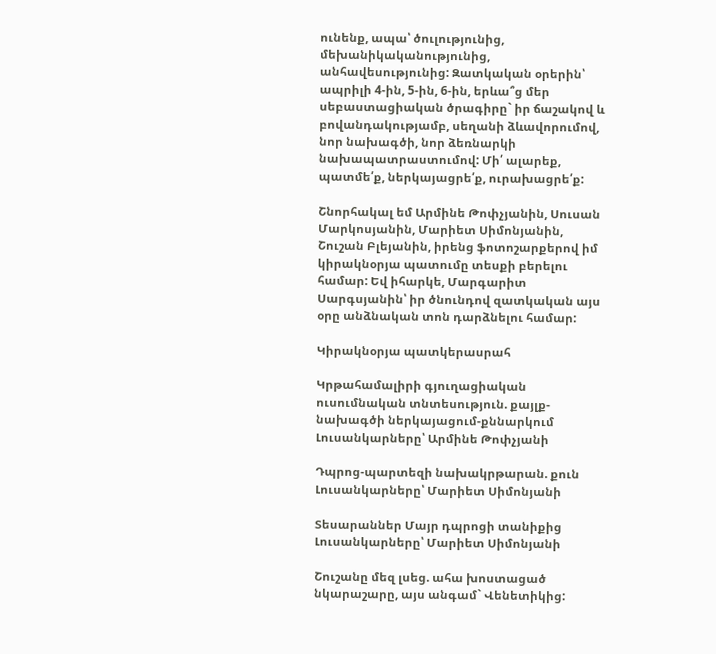ունենք, ապա՝ ծուլությունից, մեխանիկականությունից, անհավեսությունից: Զատկական օրերին՝ ապրիլի 4-ին, 5-ին, 6-ին, երևա՞ց մեր սեբաստացիական ծրագիրը` իր ճաշակով և բովանդակությամբ, սեղանի ձևավորումով, նոր նախագծի, նոր ձեռնարկի նախապատրաստումով: Մի՛ ալարեք, պատմե՛ք, ներկայացրե՛ք, ուրախացրե՛ք:

Շնորհակալ եմ Արմինե Թոփչյանին, Սուսան Մարկոսյանին, Մարիետ Սիմոնյանին, Շուշան Բլեյանին, իրենց ֆոտոշարքերով իմ կիրակնօրյա պատումը տեսքի բերելու համար: Եվ իհարկե, Մարգարիտ Սարգսյանին՝ իր ծնունդով զատկական այս օրը անձնական տոն դարձնելու համար:

Կիրակնօրյա պատկերասրահ

Կրթահամալիրի գյուղացիական ուսումնական տնտեսություն. քայլք-նախագծի ներկայացում-քննարկում
Լուսանկարները՝ Արմինե Թոփչյանի

Դպրոց-պարտեզի նախակրթարան. քուն
Լուսանկարները՝ Մարիետ Սիմոնյանի

Տեսարաններ Մայր դպրոցի տանիքից
Լուսանկարները՝ Մարիետ Սիմոնյանի

Շուշանը մեզ լսեց. ահա խոստացած նկարաշարը, այս անգամ` Վենետիկից: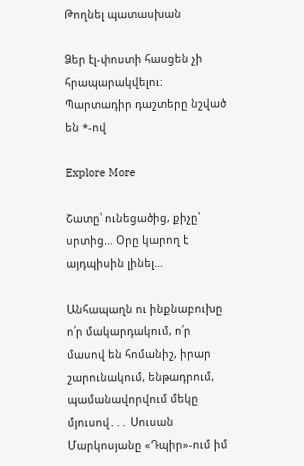Թողնել պատասխան

Ձեր էլ-փոստի հասցեն չի հրապարակվելու։ Պարտադիր դաշտերը նշված են *-ով

Explore More

Շատը՝ ունեցածից, քիչը՝ սրտից… Օրը կարող է այդպիսին լինել…

Անհապաղն ու ինքնաբուխը ո՛ր մակարդակում, ո՛ր մասով են հոմանիշ, իրար շարունակում, ենթադրում, պամանավորվում մեկը մյուսով․․․ Սուսան Մարկոսյանը «Դպիր»-ում իմ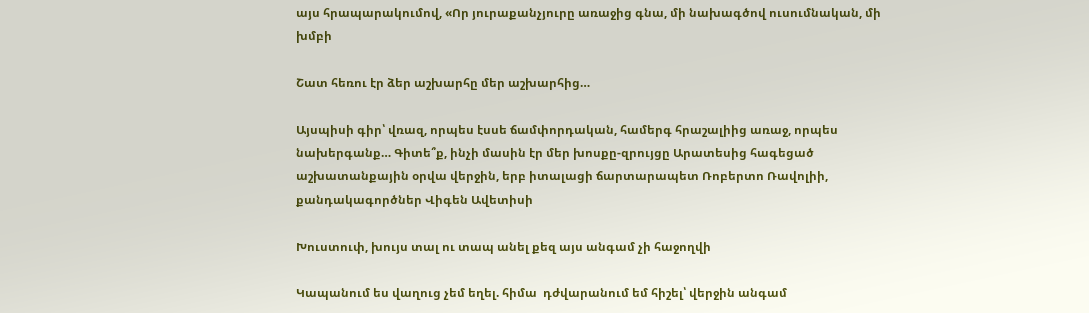այս հրապարակումով, «Որ յուրաքանչյուրը առաջից գնա, մի նախագծով ուսումնական, մի խմբի

Շատ հեռու էր ձեր աշխարհը մեր աշխարհից…

Այսպիսի գիր՝ վռազ, որպես էսսե ճամփորդական, համերգ հրաշալիից առաջ, որպես նախերգանք… Գիտե՞ք, ինչի մասին էր մեր խոսքը-զրույցը Արատեսից հագեցած աշխատանքային օրվա վերջին, երբ իտալացի ճարտարապետ Ռոբերտո Ռավոլիի, քանդակագործներ Վիգեն Ավետիսի

Խուստուփ, խույս տալ ու տապ անել քեզ այս անգամ չի հաջողվի

Կապանում ես վաղուց չեմ եղել. հիմա  դժվարանում եմ հիշել՝ վերջին անգամ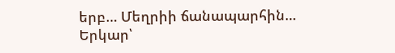երբ… Մեղրիի ճանապարհին… Երկար՝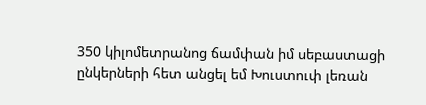350 կիլոմետրանոց ճամփան իմ սեբաստացի ընկերների հետ անցել եմ Խուստուփ լեռան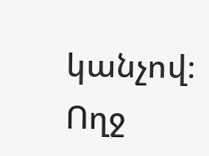կանչով։ Ողջ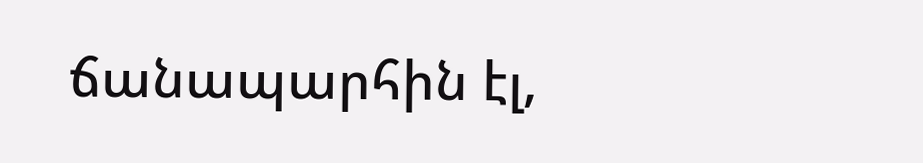ճանապարհին էլ,